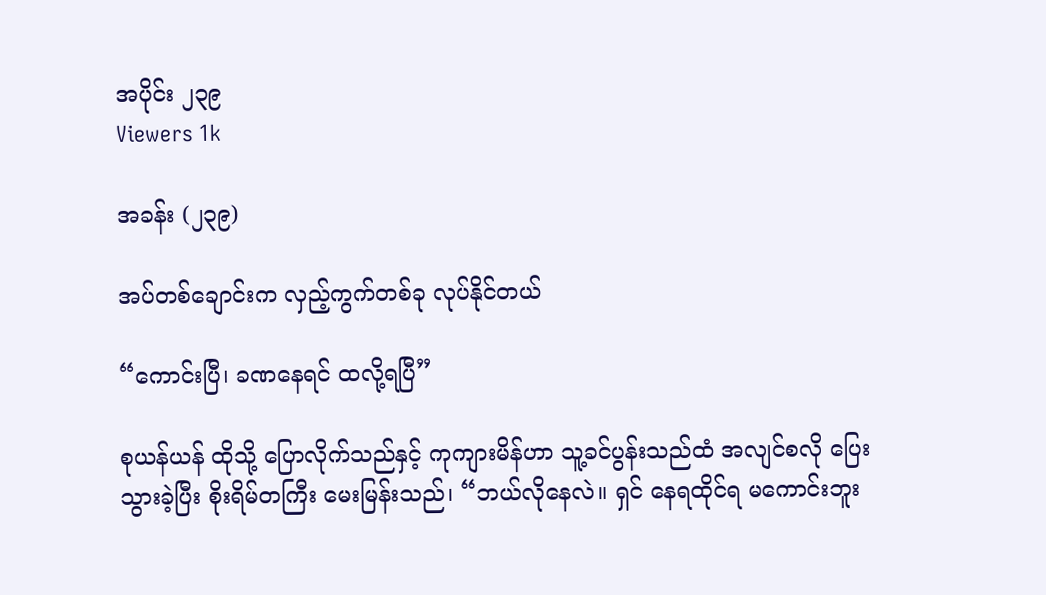အပိုင်း ၂၃၉
Viewers 1k

အခန်း (၂၃၉)

အပ်တစ်ချောင်းက လှည့်ကွက်တစ်ခု လုပ်နိုင်တယ်

“ကောင်းပြီ၊ ခဏနေရင် ထလို့ရပြီ”

စုယန်ယန် ထိုသို့ ပြောလိုက်သည်နှင့် ကုကျားမိန်ဟာ သူ့ခင်ပွန်းသည်ထံ အလျင်စလို ပြေးသွားခဲ့ပြီး စိုးရိမ်တကြီး မေးမြန်းသည်၊ “ဘယ်လိုနေလဲ။ ရှင် နေရထိုင်ရ မကောင်းဘူး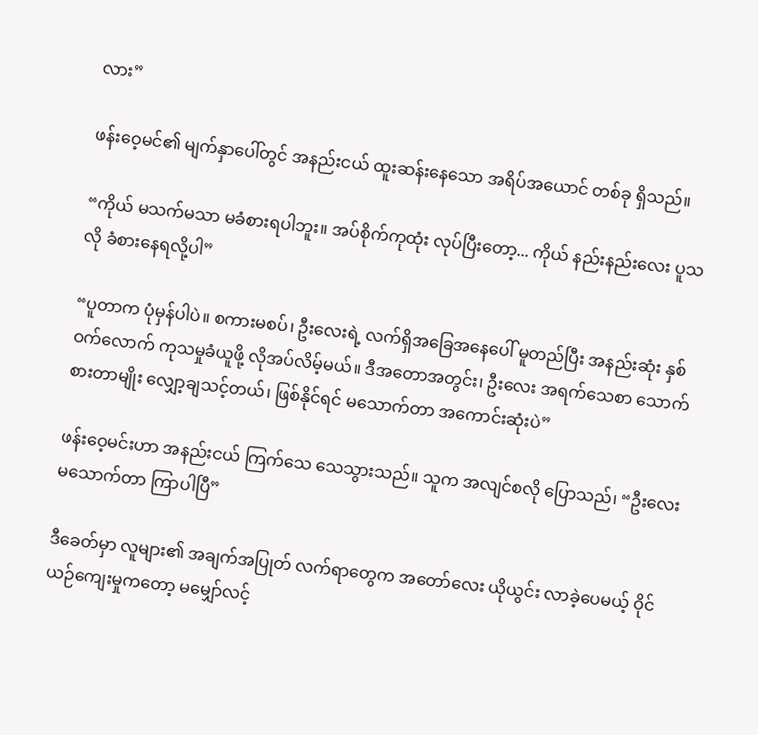လား”

ဖန်းဝေ့မင်၏ မျက်နှာပေါ်တွင် အနည်းငယ် ထူးဆန်းနေသော အရိပ်အယောင် တစ်ခု ရှိသည်။

“ကိုယ် မသက်မသာ မခံစားရပါဘူး။ အပ်စိုက်ကုထုံး လုပ်ပြီးတော့... ကိုယ် နည်းနည်းလေး ပူသလို ခံစားနေရလို့ပါ”

“ပူတာက ပုံမှန်ပါပဲ။ စကားမစပ်၊ ဦးလေးရဲ့ လက်ရှိအခြေအနေပေါ် မူတည်ပြီး အနည်းဆုံး နှစ်ဝက်လောက် ကုသမှုခံယူဖို့ လိုအပ်လိမ့်မယ်။ ဒီအတောအတွင်း၊ ဦးလေး အရက်သေစာ သောက်စားတာမျိုး လျှော့ချသင့်တယ်၊ ဖြစ်နိုင်ရင် မသောက်တာ အကောင်းဆုံးပဲ”

ဖန်းဝေ့မင်းဟာ အနည်းငယ် ကြက်သေ သေသွားသည်။ သူက အလျင်စလို ပြောသည်၊ “ဦးလေး မသောက်တာ ကြာပါပြီ”

ဒီခေတ်မှာ လူများ၏ အချက်အပြုတ် လက်ရာတွေက အတော်လေး ယိုယွင်း လာခဲ့ပေမယ့် ဝိုင်ယဉ်ကျေးမှုကတော့ မမျှော်လင့်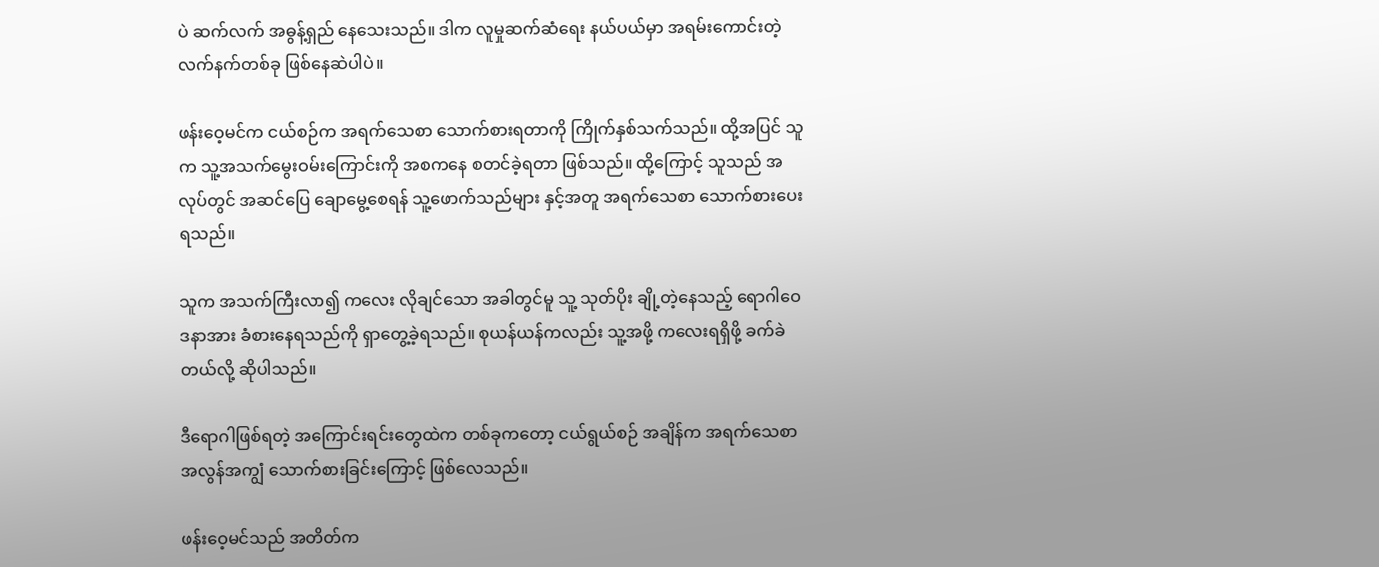ပဲ ဆက်လက် အဓွန့်ရှည် နေသေးသည်။ ဒါက လူမှုဆက်ဆံရေး နယ်ပယ်မှာ အရမ်းကောင်းတဲ့ လက်နက်တစ်ခု ဖြစ်နေဆဲပါပဲ။

ဖန်းဝေ့မင်က ငယ်စဉ်က အရက်သေစာ သောက်စားရတာကို ကြိုက်နှစ်သက်သည်။ ထို့အပြင် သူက သူ့အသက်မွေးဝမ်းကြောင်းကို အစကနေ စတင်ခဲ့ရတာ ဖြစ်သည်။ ထို့ကြောင့် သူသည် အလုပ်တွင် အဆင်ပြေ ချောမွေ့စေရန် သူ့ဖောက်သည်များ နှင့်အတူ အရက်သေစာ သောက်စားပေးရသည်။

သူက အသက်ကြီးလာ၍ ကလေး လိုချင်သော အခါတွင်မူ သူ့ သုတ်ပိုး ချို့တဲ့နေသည့် ရောဂါဝေဒနာအား ခံစားနေရသည်ကို ရှာတွေ့ခဲ့ရသည်။ စုယန်ယန်ကလည်း သူ့အဖို့ ကလေးရရှိဖို့ ခက်ခဲတယ်လို့ ဆိုပါသည်။

ဒီရောဂါဖြစ်ရတဲ့ အကြောင်းရင်းတွေထဲက တစ်ခုကတော့ ငယ်ရွယ်စဉ် အချိန်က အရက်သေစာ အလွန်အကျွံ သောက်စားခြင်းကြောင့် ဖြစ်လေသည်။

ဖန်းဝေ့မင်သည် အတိတ်က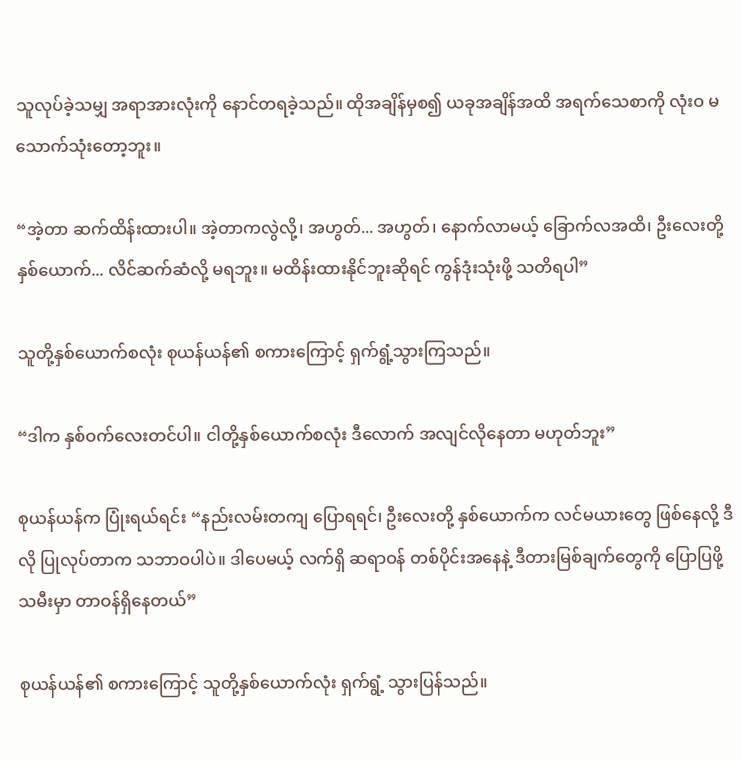သူလုပ်ခဲ့သမျှ အရာအားလုံးကို နောင်တရခဲ့သည်။ ထိုအချိန်မှစ၍ ယခုအချိန်အထိ အရက်သေစာကို လုံးဝ မသောက်သုံးတော့ဘူး။

“အဲ့တာ ဆက်ထိန်းထားပါ။ အဲ့တာကလွဲလို့၊ အဟွတ်... အဟွတ်၊ နောက်လာမယ့် ခြောက်လအထိ၊ ဦးလေးတို့နှစ်ယောက်... လိင်ဆက်ဆံလို့ မရဘူး။ မထိန်းထားနိုင်ဘူးဆိုရင် ကွန်ဒုံးသုံးဖို့ သတိရပါ”

သူတို့နှစ်ယောက်စလုံး စုယန်ယန်၏ စကားကြောင့် ရှက်ရွံ့သွားကြသည်။

“ဒါက နှစ်ဝက်လေးတင်ပါ။ ငါတို့နှစ်ယောက်စလုံး ဒီလောက် အလျင်လိုနေတာ မဟုတ်ဘူး”

စုယန်ယန်က ပြုံးရယ်ရင်း “နည်းလမ်းတကျ ပြောရရင်၊ ဦးလေးတို့ နှစ်ယောက်က လင်မယားတွေ ဖြစ်နေလို့ ဒီလို ပြုလုပ်တာက သဘာဝပါပဲ။ ဒါပေမယ့် လက်ရှိ ဆရာဝန် တစ်ပိုင်းအနေနဲ့ ဒီတားမြစ်ချက်တွေကို ပြောပြဖို့ သမီးမှာ တာဝန်ရှိနေတယ်”

စုယန်ယန်၏ စကားကြောင့် သူတို့နှစ်ယောက်လုံး ရှက်ရွံ့ သွားပြန်သည်။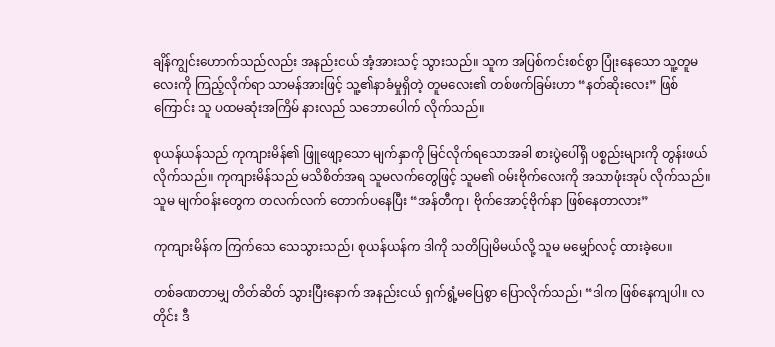ချိန်ကျွင်းဟောက်သည်လည်း အနည်းငယ် အံ့အားသင့် သွားသည်။ သူက အပြစ်ကင်းစင်စွာ ပြုံးနေသော သူ့တူမလေးကို ကြည့်လိုက်ရာ သာမန်အားဖြင့် သူ့၏နာခံမှုရှိတဲ့ တူမလေး၏ တစ်ဖက်ခြမ်းဟာ “နတ်ဆိုးလေး” ဖြစ်ကြောင်း သူ ပထမဆုံးအကြိမ် နားလည် သဘောပေါက် လိုက်သည်။

စုယန်ယန်သည် ကုကျားမိန်၏ ဖြူဖျော့သော မျက်နှာကို မြင်လိုက်ရသောအခါ စားပွဲပေါ်ရှိ ပစ္စည်းများကို တွန်းဖယ်လိုက်သည်။ ကုကျားမိန်သည် မသိစိတ်အရ သူမလက်တွေဖြင့် သူမ၏ ဝမ်းဗိုက်လေးကို အသာဖုံးအုပ် လိုက်သည်။ သူမ မျက်ဝန်းတွေက တလက်လက် တောက်ပနေပြီး “အန်တီကု၊ ဗိုက်အောင့်ဗိုက်နာ ဖြစ်နေတာလား”

ကုကျားမိန်က ကြက်သေ သေသွားသည်၊ စုယန်ယန်က ဒါကို သတိပြုမိမယ်လို့ သူမ မမျှော်လင့် ထားခဲ့ပေ။

တစ်ခဏတာမျှ တိတ်ဆိတ် သွားပြီးနောက် အနည်းငယ် ရှက်ရွံ့မပြေစွာ ပြောလိုက်သည်၊ “ဒါက ဖြစ်နေကျပါ။ လတိုင်း ဒီ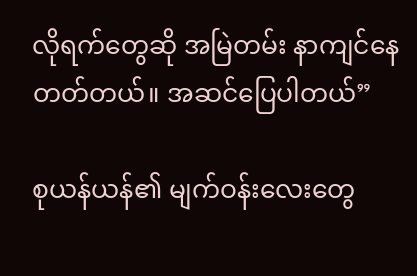လိုရက်တွေဆို အမြဲတမ်း နာကျင်နေတတ်တယ်။ အဆင်ပြေပါတယ်”

စုယန်ယန်၏ မျက်ဝန်းလေးတွေ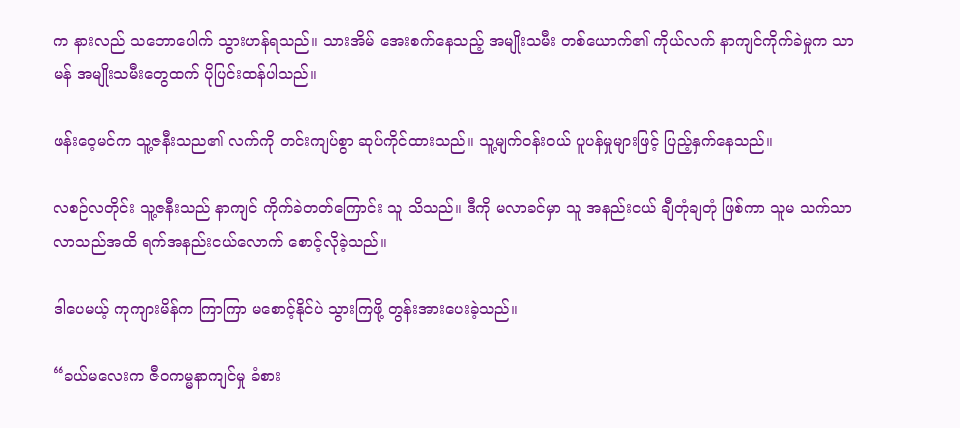က နားလည် သဘောပေါက် သွားဟန်ရသည်။ သားအိမ် အေးစက်နေသည့် အမျိုးသမီး တစ်ယောက်၏ ကိုယ်လက် နာကျင်ကိုက်ခဲမှုက သာမန် အမျိုးသမီးတွေထက် ပိုပြင်းထန်ပါသည်။

ဖန်းဝေ့မင်က သူ့ဇနီးသည၏ လက်ကို တင်းကျပ်စွာ ဆုပ်ကိုင်ထားသည်။ သူ့မျက်ဝန်းဝယ် ပူပန်မှုများဖြင့် ပြည့်နှက်နေသည်။

လစဉ်လတိုင်း သူ့ဇနီးသည် နာကျင် ကိုက်ခဲတတ်ကြောင်း သူ သိသည်။ ဒီကို မလာခင်မှာ သူ အနည်းငယ် ချီတုံချတုံ ဖြစ်ကာ သူမ သက်သာလာသည်အထိ ရက်အနည်းငယ်လောက် စောင့်လိုခဲ့သည်။

ဒါပေမယ့် ကုကျားမိန်က ကြာကြာ မစောင့်နိုင်ပဲ သွားကြဖို့ တွန်းအားပေးခဲ့သည်။

“ခယ်မလေးက ဇီဝကမ္မနာကျင်မှု ခံစား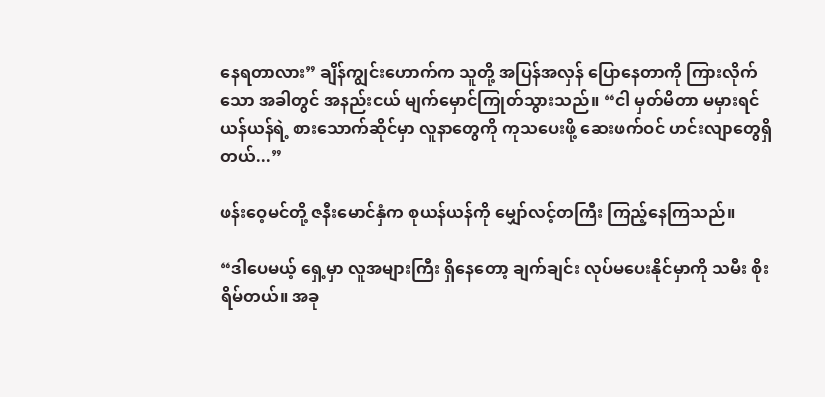နေရတာလား” ချိန်ကျွင်းဟောက်က သူတို့ အပြန်အလှန် ပြောနေတာကို ကြားလိုက်သော အခါတွင် အနည်းငယ် မျက်မှောင်ကြုတ်သွားသည်။ “ငါ မှတ်မိတာ မမှားရင် ယန်ယန်ရဲ့ စားသောက်ဆိုင်မှာ လူနာတွေကို ကုသပေးဖို့ ဆေးဖက်ဝင် ဟင်းလျာတွေရှိတယ်...”

ဖန်းဝေ့မင်တို့ ဇနီးမောင်နှံက စုယန်ယန်ကို မျှော်လင့်တကြီး ကြည့်နေကြသည်။

“ဒါပေမယ့် ရှေ့မှာ လူအများကြီး ရှိနေတော့ ချက်ချင်း လုပ်မပေးနိုင်မှာကို သမီး စိုးရိမ်တယ်။ အခု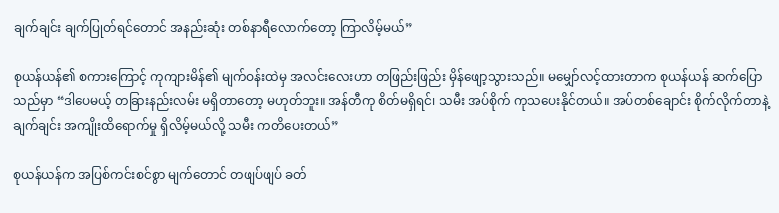ချက်ချင်း ချက်ပြုတ်ရင်‌တောင် အနည်းဆုံး တစ်နာရီလောက်တော့ ကြာလိမ့်မယ်”

စုယန်ယန်၏ စကားကြောင့် ကုကျားမိန်၏ မျက်ဝန်းထဲမှ အလင်းလေးဟာ တဖြည်းဖြည်း မှိန်ဖျော့သွားသည်။ မမျှော်လင့်ထားတာက စုယန်ယန် ဆက်ပြောသည်မှာ “ဒါပေမယ့် တခြားနည်းလမ်း မရှိတာတော့ မဟုတ်ဘူး။ အန်တီကု စိတ်မရှိရင်၊ သမီး အပ်စိုက် ကုသပေးနိုင်တယ်။ အပ်တစ်ချောင်း စိုက်လိုက်တာနဲ့ ချက်ချင်း အကျိုးထိရောက်မှု ရှိလိမ့်မယ်လို့ သမီး ကတိပေးတယ်”

စုယန်ယန်က အပြစ်ကင်းစင်စွာ မျက်တောင် တဖျပ်ဖျပ် ခတ်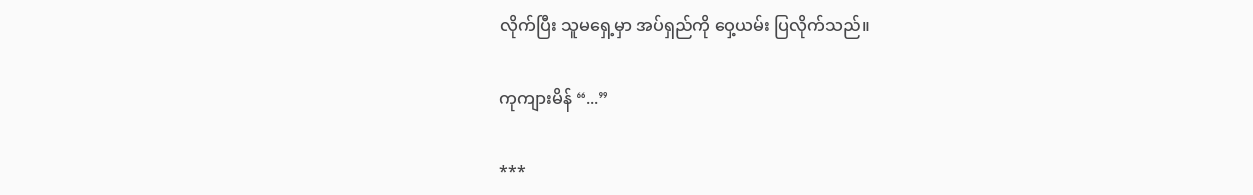လိုက်ပြီး သူမရှေ့မှာ အပ်ရှည်ကို ဝှေ့ယမ်း ပြလိုက်သည်။

ကုကျားမိန် “...”

***